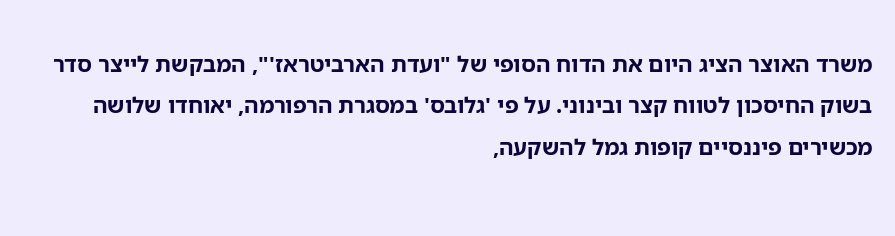משרד האוצר הציג היום את הדוח הסופי של "ועדת הארביטראז'", המבקשת לייצר סדר בשוק החיסכון לטווח קצר ובינוני. על פי 'גלובס' במסגרת הרפורמה, יאוחדו שלושה מכשירים פיננסיים קופות גמל להשקעה,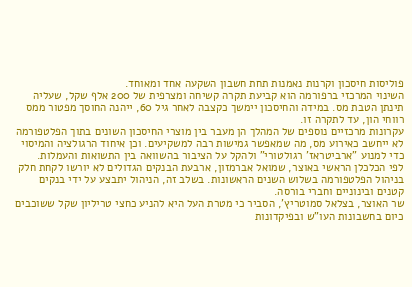פוליסות חיסכון וקרנות נאמנות תחת חשבון השקעה אחד ומאוחד.
השינוי המרכזי ברפורמה הוא קביעת תקרה קשיחה ומצרפית של 200 אלף שקל, שעליה תינתן הטבת מס. במידה והחיסכון יימשך כקצבה לאחר גיל 60, ייהנה החוסך מפטור ממס רווחי הון, עד לתקרה זו.
עקרונות מרכזיים נוספים של המהלך הן מעבר בין מוצרי החיסכון השונים בתוך הפלטפורמה לא ייחשב כאירוע מס, מה שמאפשר גמישות רבה למשקיעים. וכן איחוד הרגולציה והמיסוי כדי למנוע "ארביטראז' רגולטורי" ולהקל על הציבור בהשוואה בין התשואות והעמלות.
לפי הכלכלן הראשי באוצר, שמואל אברמזון, ארבעת הבנקים הגדולים לא יורשו לקחת חלק בניהול הפלטפורמה בשלוש השנים הראשונות. בשלב זה, הניהול יתבצע על ידי בנקים קטנים ובינוניים וחברי בורסה.
שר האוצר, בצלאל סמוטריץ', הסביר כי מטרת העל היא להניע כחצי טריליון שקל ששוכבים כיום בחשבונות העו"ש ובפיקדונות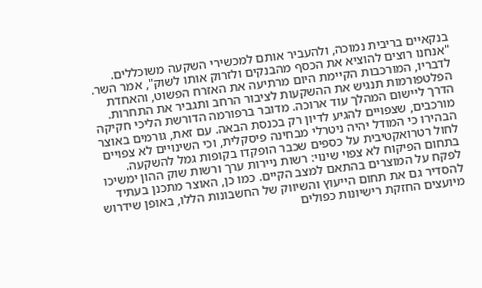בנקאיים בריבית נמוכה, ולהעביר אותם למכשירי השקעה משוכללים. "אנחנו רוצים להוציא את הכסף מהבנקים ולזרוק אותו לשוק", אמר השר. לדבריו, המורכבות הקיימת היום מרתיעה את האזרח הפשוט, והאחדת הפלטפורמות תנגיש את ההשקעות לציבור הרחב ותגביר את התחרות.
הדרך ליישום המהלך עוד ארוכה. מדובר ברפורמה הדורשת הליכי חקיקה מורכבים, שצפויים להגיע לדיון רק בכנסת הבאה. עם זאת, גורמים באוצר הבהירו כי המודל יהיה ניטרלי מבחינה פיסקלית, וכי השינויים לא צפויים לחול רטרואקטיבית על כספים שכבר הופקדו בקופות גמל להשקעה.
בתחום הפיקוח לא צפוי שינוי: רשות ניירות ערך ורשות שוק ההון ימשיכו לפקח על המוצרים בהתאם למצב הקיים. כמו כן, האוצר מתכנן בעתיד להסדיר גם את תחום הייעוץ והשיווק של החשבונות הללו, באופן שידרוש מיועצים החזקת רישיונות כפולים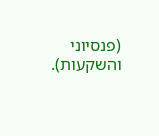(פנסיוני והשקעות).